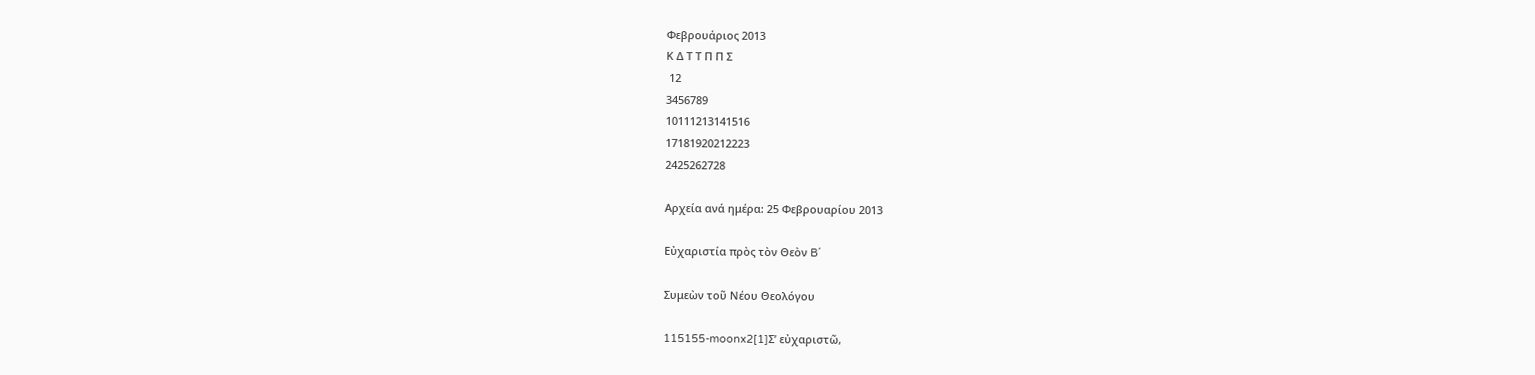Φεβρουάριος 2013
Κ Δ Τ Τ Π Π Σ
 12
3456789
10111213141516
17181920212223
2425262728

Αρχεία ανά ημέρα: 25 Φεβρουαρίου 2013

Εὐχαριστία πρὸς τὸν Θεὸν B΄

Συμεὼν τοῦ Νέου Θεολόγου

115155-moonx2[1]Σ’ εὐχαριστῶ,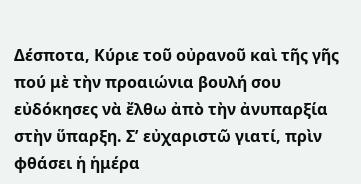Δέσποτα, Κύριε τοῦ οὐρανοῦ καὶ τῆς γῆς πού μὲ τὴν προαιώνια βουλή σου εὐδόκησες νὰ ἔλθω ἀπὸ τὴν ἀνυπαρξία στὴν ὕπαρξη. Σʼ εὐχαριστῶ γιατί, πρὶν φθάσει ἡ ἡμέρα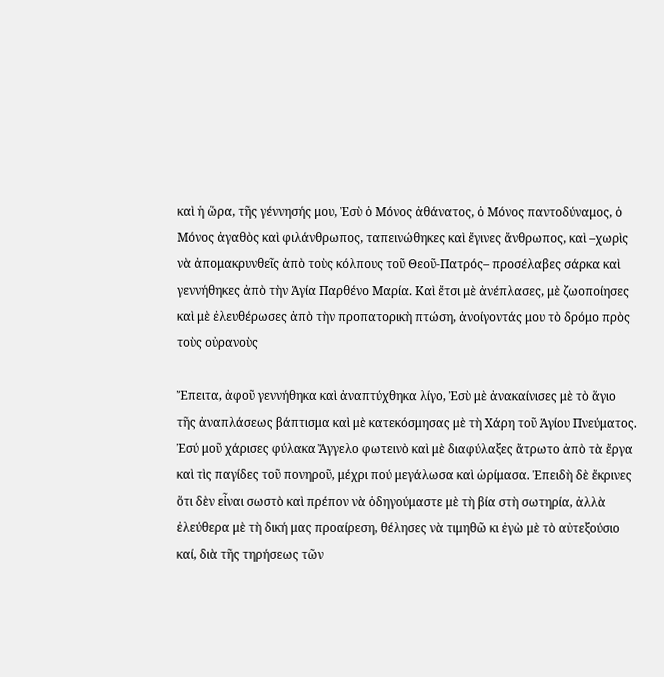καὶ ἡ ὥρα, τῆς γέννησής μου, Ἐσὺ ὁ Μόνος ἀθάνατος, ὁ Μόνος παντοδύναμος, ὁ Μόνος ἀγαθὸς καὶ φιλάνθρωπος, ταπεινώθηκες καὶ ἔγινες ἄνθρωπος, καὶ –χωρὶς νὰ ἀπομακρυνθεῖς ἀπὸ τοὺς κόλπους τοῦ Θεοῦ-Πατρός– προσέλαβες σάρκα καὶ γεννήθηκες ἀπὸ τὴν Ἁγία Παρθένο Μαρία. Καὶ ἔτσι μὲ ἀνέπλασες, μὲ ζωοποίησες καὶ μὲ ἐλευθέρωσες ἀπὸ τὴν προπατορικὴ πτώση, ἀνοίγοντάς μου τὸ δρόμο πρὸς τοὺς οὐρανοὺς

Ἔπειτα, ἀφοῦ γεννήθηκα καὶ ἀναπτύχθηκα λίγο, Ἐσὺ μὲ ἀνακαίνισες μὲ τὸ ἅγιο τῆς ἀναπλάσεως βάπτισμα καὶ μὲ κατεκόσμησας μὲ τὴ Χάρη τοῦ Ἁγίου Πνεύματος. Ἐσύ μοῦ χάρισες φύλακα Ἄγγελο φωτεινὸ καὶ μὲ διαφύλαξες ἄτρωτο ἀπὸ τὰ ἔργα καὶ τὶς παγίδες τοῦ πονηροῦ, μέχρι πού μεγάλωσα καὶ ὡρίμασα. Ἐπειδὴ δὲ ἔκρινες ὅτι δὲν εἶναι σωστὸ καὶ πρέπον νὰ ὁδηγούμαστε μὲ τὴ βία στὴ σωτηρία, ἀλλὰ ἐλεύθερα μὲ τὴ δική μας προαίρεση, θέλησες νὰ τιμηθῶ κι ἐγὼ μὲ τὸ αὐτεξούσιο καί, διὰ τῆς τηρήσεως τῶν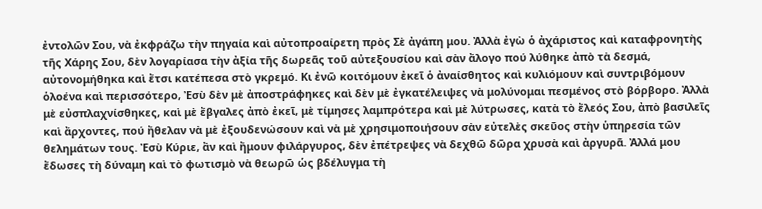ἐντολῶν Σου, νὰ ἐκφράζω τὴν πηγαία καὶ αὐτοπροαίρετη πρὸς Σὲ ἀγάπη μου. Ἀλλὰ ἐγὼ ὁ ἀχάριστος καὶ καταφρονητὴς τῆς Χάρης Σου, δὲν λογαρίασα τὴν ἀξία τῆς δωρεᾶς τοῦ αὐτεξουσίου καὶ σὰν ἄλογο πού λύθηκε ἀπὸ τὰ δεσμά, αὐτονομήθηκα καὶ ἔτσι κατέπεσα στὸ γκρεμό. Κι ἐνῶ κοιτόμουν ἐκεῖ ὁ ἀναίσθητος καὶ κυλιόμουν καὶ συντριβόμουν ὁλοένα καὶ περισσότερο, Ἐσὺ δὲν μὲ ἀποστράφηκες καὶ δὲν μὲ ἐγκατέλειψες νὰ μολύνομαι πεσμένος στὸ βόρβορο. Ἀλλὰ μὲ εὐσπλαχνίσθηκες, καὶ μὲ ἔβγαλες ἀπὸ ἐκεῖ, μὲ τίμησες λαμπρότερα καὶ μὲ λύτρωσες, κατὰ τὸ ἔλεός Σου, ἀπὸ βασιλεῖς καὶ ἄρχοντες, πού ἤθελαν νὰ μὲ ἐξουδενώσουν καὶ νὰ μὲ χρησιμοποιήσουν σὰν εὐτελὲς σκεῦος στὴν ὑπηρεσία τῶν θελημάτων τους. Ἐσὺ Κύριε, ἂν καὶ ἤμουν φιλάργυρος, δὲν ἐπέτρεψες νὰ δεχθῶ δῶρα χρυσὰ καὶ ἀργυρᾶ. Ἀλλά μου ἔδωσες τὴ δύναμη καὶ τὸ φωτισμὸ νὰ θεωρῶ ὡς βδέλυγμα τὴ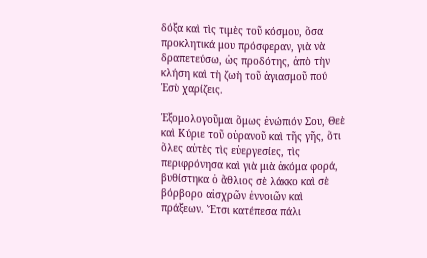δόξα καὶ τὶς τιμὲς τοῦ κόσμου, ὅσα προκλητικά μου πρόσφεραν, γιὰ νὰ δραπετεύσω, ὡς προδότης, ἀπὸ τὴν κλήση καὶ τὴ ζωὴ τοῦ ἁγιασμοῦ πού Ἐσὺ χαρίζεις.

Ἐξομολογοῦμαι ὅμως ἐνώπιόν Σου, Θεὲ καὶ Κύριε τοῦ οὐρανοῦ καὶ τῆς γῆς, ὅτι ὅλες αὐτὲς τὶς εὐεργεσίες, τὶς περιφρόνησα καὶ γιὰ μιὰ ἀκόμα φορά, βυθίστηκα ὁ ἄθλιος σὲ λάκκο καὶ σὲ βόρβορο αἰσχρῶν ἐννοιῶν καὶ πράξεων. Ἔτσι κατέπεσα πάλι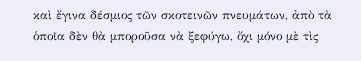καὶ ἔγινα δέσμιος τῶν σκοτεινῶν πνευμάτων, ἀπὸ τὰ ὁποῖα δὲν θὰ μποροῦσα νὰ ξεφύγω, ὄχι μόνο μὲ τὶς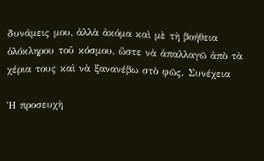δυνάμεις μου, ἀλλὰ ἀκόμα καὶ μὲ τὴ βοήθεια ὁλόκληρου τοῦ κόσμου, ὥστε νὰ ἀπαλλαγῶ ἀπὸ τὰ χέρια τους καὶ νὰ ξανανέβω στὸ φῶς. Συνέχεια

Ἡ προσευχὴ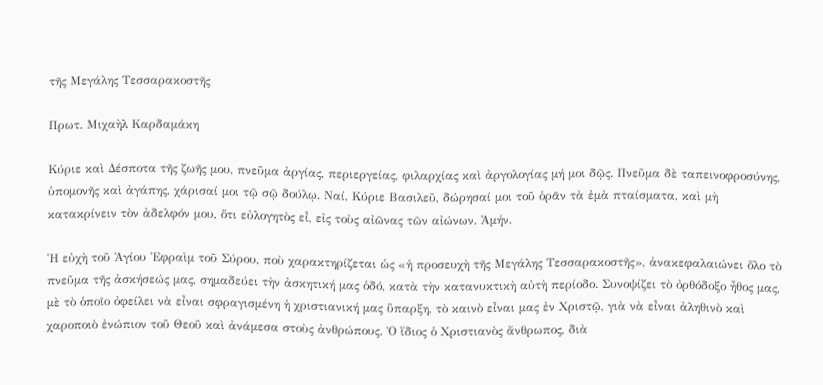τῆς Μεγάλης Τεσσαρακοστῆς

Πρωτ. Μιχαὴλ Καρδαμάκη

Κύριε καὶ Δέσποτα τῆς ζωῆς μου, πνεῦμα ἀργίας, περιεργείας, φιλαρχίας καὶ ἀργολογίας μή μοι δῷς. Πνεῦμα δὲ ταπεινοφροσύνης, ὑπομονῆς καὶ ἀγάπης, χάρισαί μοι τῷ σῷ δούλῳ. Ναί, Κύριε Βασιλεῦ, δώρησαί μοι τοῦ ὁρᾶν τὰ ἐμὰ πταίσματα, καὶ μὴ κατακρίνειν τὸν ἀδελφόν μου, ὅτι εὐλογητὸς εἶ, εἰς τοὺς αἰῶνας τῶν αἰώνων. Ἀμήν.

Ἡ εὐχὴ τοῦ Ἁγίου Ἐφραὶμ τοῦ Σύρου, ποὺ χαρακτηρίζεται ὡς «ἡ προσευχὴ τῆς Μεγάλης Τεσσαρακοστῆς», ἀνακεφαλαιώνει ὅλο τὸ πνεῦμα τῆς ἀσκήσεώς μας, σημαδεύει τὴν ἀσκητική μας ὁδό, κατὰ τὴν κατανυκτικὴ αὐτὴ περίοδο. Συνοψίζει τὸ ὀρθόδοξο ἦθος μας, μὲ τὸ ὁποῖο ὀφείλει νὰ εἶναι σφραγισμένη ἡ χριστιανική μας ὕπαρξη, τὸ καινὸ εἶναι μας ἐν Χριστῷ, γιὰ νὰ εἶναι ἀληθινὸ καὶ χαροποιὸ ἐνώπιον τοῦ Θεοῦ καὶ ἀνάμεσα στοὺς ἀνθρώπους. Ὁ ἴδιος ὁ Χριστιανὸς ἄνθρωπος, διὰ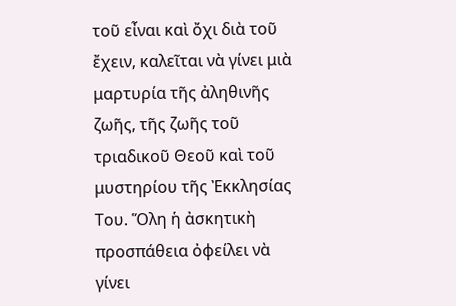τοῦ εἶναι καὶ ὄχι διὰ τοῦ ἔχειν, καλεῖται νὰ γίνει μιὰ μαρτυρία τῆς ἀληθινῆς ζωῆς, τῆς ζωῆς τοῦ τριαδικοῦ Θεοῦ καὶ τοῦ μυστηρίου τῆς Ἐκκλησίας Του. Ὅλη ἡ ἀσκητικὴ προσπάθεια ὀφείλει νὰ γίνει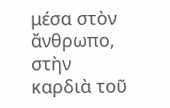μέσα στὸν ἄνθρωπο, στὴν καρδιὰ τοῦ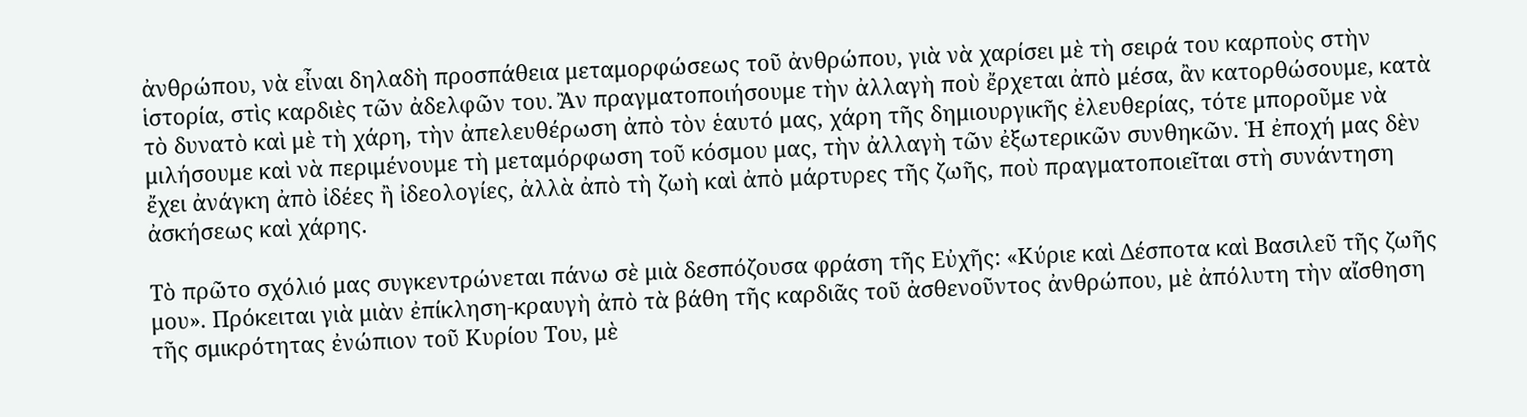ἀνθρώπου, νὰ εἶναι δηλαδὴ προσπάθεια μεταμορφώσεως τοῦ ἀνθρώπου, γιὰ νὰ χαρίσει μὲ τὴ σειρά του καρποὺς στὴν ἱστορία, στὶς καρδιὲς τῶν ἀδελφῶν του. Ἂν πραγματοποιήσουμε τὴν ἀλλαγὴ ποὺ ἔρχεται ἀπὸ μέσα, ἂν κατορθώσουμε, κατὰ τὸ δυνατὸ καὶ μὲ τὴ χάρη, τὴν ἀπελευθέρωση ἀπὸ τὸν ἑαυτό μας, χάρη τῆς δημιουργικῆς ἐλευθερίας, τότε μποροῦμε νὰ μιλήσουμε καὶ νὰ περιμένουμε τὴ μεταμόρφωση τοῦ κόσμου μας, τὴν ἀλλαγὴ τῶν ἐξωτερικῶν συνθηκῶν. Ἡ ἐποχή μας δὲν ἔχει ἀνάγκη ἀπὸ ἰδέες ἢ ἰδεολογίες, ἀλλὰ ἀπὸ τὴ ζωὴ καὶ ἀπὸ μάρτυρες τῆς ζωῆς, ποὺ πραγματοποιεῖται στὴ συνάντηση ἀσκήσεως καὶ χάρης.

Τὸ πρῶτο σχόλιό μας συγκεντρώνεται πάνω σὲ μιὰ δεσπόζουσα φράση τῆς Εὐχῆς: «Κύριε καὶ Δέσποτα καὶ Βασιλεῦ τῆς ζωῆς μου». Πρόκειται γιὰ μιὰν ἐπίκληση-κραυγὴ ἀπὸ τὰ βάθη τῆς καρδιᾶς τοῦ ἀσθενοῦντος ἀνθρώπου, μὲ ἀπόλυτη τὴν αἴσθηση τῆς σμικρότητας ἐνώπιον τοῦ Κυρίου Του, μὲ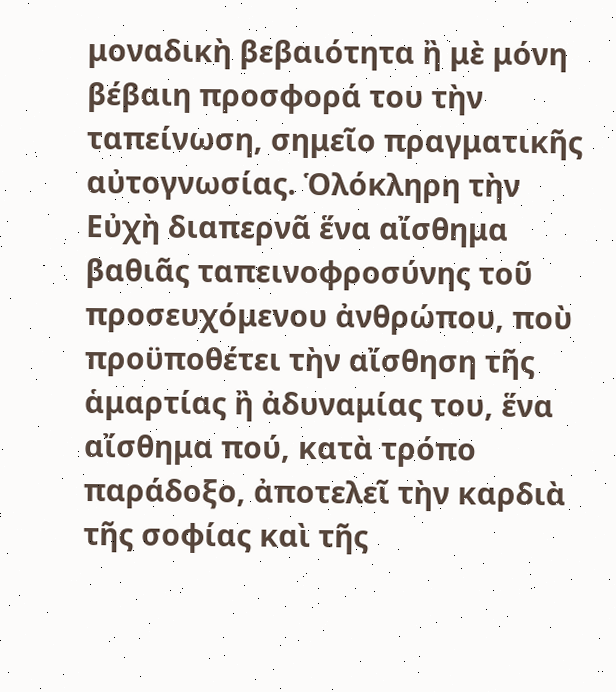μοναδικὴ βεβαιότητα ἢ μὲ μόνη βέβαιη προσφορά του τὴν ταπείνωση, σημεῖο πραγματικῆς αὐτογνωσίας. Ὁλόκληρη τὴν Εὐχὴ διαπερνᾶ ἕνα αἴσθημα βαθιᾶς ταπεινοφροσύνης τοῦ προσευχόμενου ἀνθρώπου, ποὺ προϋποθέτει τὴν αἴσθηση τῆς ἁμαρτίας ἢ ἀδυναμίας του, ἕνα αἴσθημα πού, κατὰ τρόπο παράδοξο, ἀποτελεῖ τὴν καρδιὰ τῆς σοφίας καὶ τῆς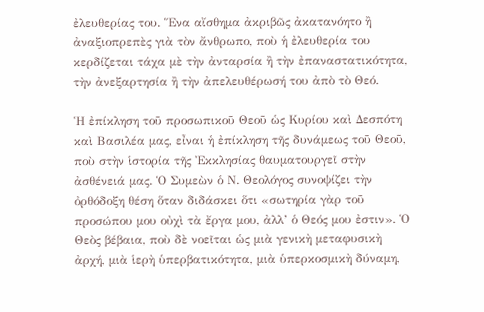ἐλευθερίας του. Ἕνα αἴσθημα ἀκριβῶς ἀκατανόητο ἢ ἀναξιοπρεπὲς γιὰ τὸν ἄνθρωπο, ποὺ ἡ ἐλευθερία του κερδίζεται τάχα μὲ τὴν ἀνταρσία ἢ τὴν ἐπαναστατικότητα, τὴν ἀνεξαρτησία ἢ τὴν ἀπελευθέρωσή του ἀπὸ τὸ Θεό.

Ἡ ἐπίκληση τοῦ προσωπικοῦ Θεοῦ ὡς Κυρίου καὶ Δεσπότη καὶ Βασιλέα μας, εἶναι ἡ ἐπίκληση τῆς δυνάμεως τοῦ Θεοῦ, ποὺ στὴν ἱστορία τῆς Ἐκκλησίας θαυματουργεῖ στὴν ἀσθένειά μας. Ὁ Συμεὼν ὁ Ν. Θεολόγος συνοψίζει τὴν ὀρθόδοξη θέση ὅταν διδάσκει ὅτι «σωτηρία γὰρ τοῦ προσώπου μου οὐχὶ τὰ ἔργα μου, ἀλλ’ ὁ Θεός μου ἐστιν». Ὁ Θεὸς βέβαια, ποὺ δὲ νοεῖται ὡς μιὰ γενικὴ μεταφυσικὴ ἀρχή, μιὰ ἱερὴ ὑπερβατικότητα, μιὰ ὑπερκοσμικὴ δύναμη,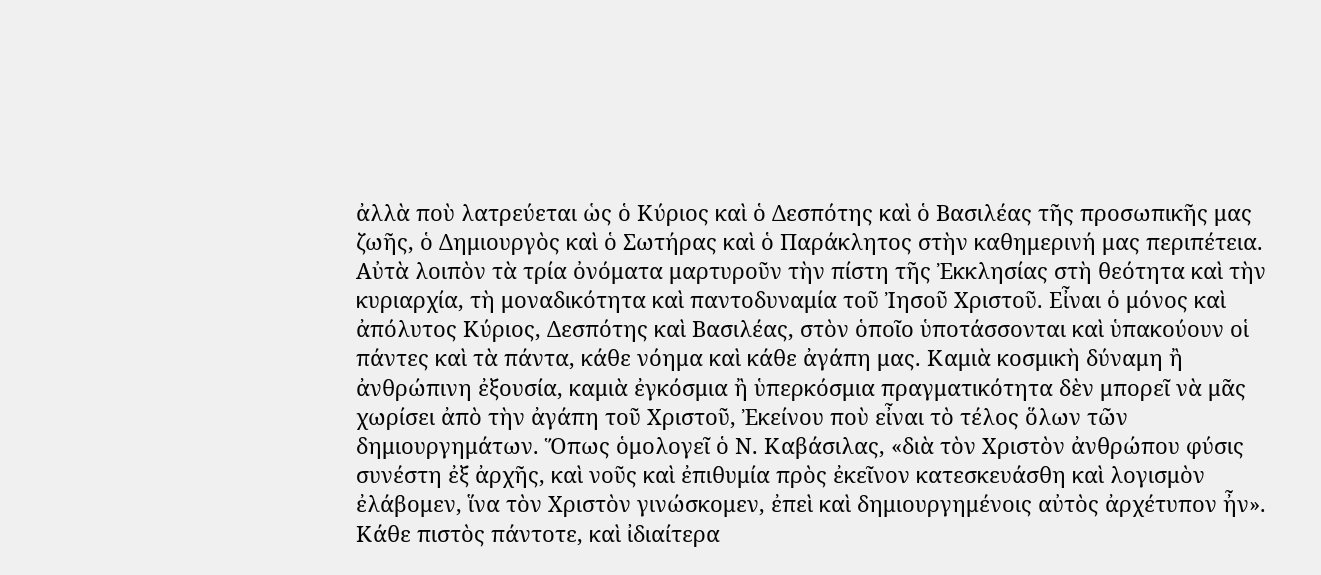ἀλλὰ ποὺ λατρεύεται ὡς ὁ Κύριος καὶ ὁ Δεσπότης καὶ ὁ Βασιλέας τῆς προσωπικῆς μας ζωῆς, ὁ Δημιουργὸς καὶ ὁ Σωτήρας καὶ ὁ Παράκλητος στὴν καθημερινή μας περιπέτεια. Αὐτὰ λοιπὸν τὰ τρία ὀνόματα μαρτυροῦν τὴν πίστη τῆς Ἐκκλησίας στὴ θεότητα καὶ τὴν κυριαρχία, τὴ μοναδικότητα καὶ παντοδυναμία τοῦ Ἰησοῦ Χριστοῦ. Εἶναι ὁ μόνος καὶ ἀπόλυτος Κύριος, Δεσπότης καὶ Βασιλέας, στὸν ὁποῖο ὑποτάσσονται καὶ ὑπακούουν οἱ πάντες καὶ τὰ πάντα, κάθε νόημα καὶ κάθε ἀγάπη μας. Καμιὰ κοσμικὴ δύναμη ἢ ἀνθρώπινη ἐξουσία, καμιὰ ἐγκόσμια ἢ ὑπερκόσμια πραγματικότητα δὲν μπορεῖ νὰ μᾶς χωρίσει ἀπὸ τὴν ἀγάπη τοῦ Χριστοῦ, Ἐκείνου ποὺ εἶναι τὸ τέλος ὅλων τῶν δημιουργημάτων. Ὅπως ὁμολογεῖ ὁ Ν. Καβάσιλας, «διὰ τὸν Χριστὸν ἀνθρώπου φύσις συνέστη ἐξ ἀρχῆς, καὶ νοῦς καὶ ἐπιθυμία πρὸς ἐκεῖνον κατεσκευάσθη καὶ λογισμὸν ἐλάβομεν, ἵνα τὸν Χριστὸν γινώσκομεν, ἐπεὶ καὶ δημιουργημένοις αὐτὸς ἀρχέτυπον ἦν». Κάθε πιστὸς πάντοτε, καὶ ἰδιαίτερα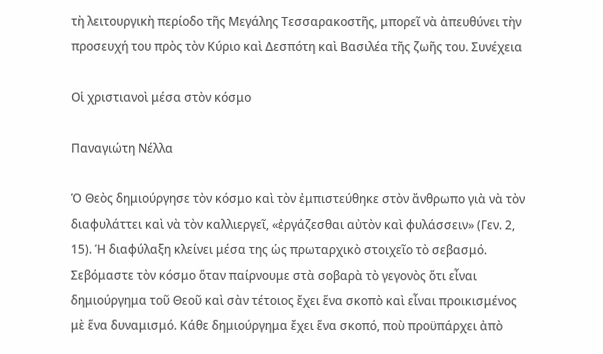τὴ λειτουργικὴ περίοδο τῆς Μεγάλης Τεσσαρακοστῆς, μπορεῖ νὰ ἀπευθύνει τὴν προσευχή του πρὸς τὸν Κύριο καὶ Δεσπότη καὶ Βασιλέα τῆς ζωῆς του. Συνέχεια

Οἱ χριστιανοὶ μέσα στὸν κόσμο

Παναγιώτη Νέλλα

Ὁ Θεὸς δημιούργησε τὸν κόσμο καὶ τὸν ἐμπιστεύθηκε στὸν ἄνθρωπο γιὰ νὰ τὸν διαφυλάττει καὶ νὰ τὸν καλλιεργεῖ, «ἐργάζεσθαι αὐτὸν καὶ φυλάσσειν» (Γεν. 2, 15). Ἡ διαφύλαξη κλείνει μέσα της ὡς πρωταρχικὸ στοιχεῖο τὸ σεβασμό. Σεβόμαστε τὸν κόσμο ὅταν παίρνουμε στὰ σοβαρὰ τὸ γεγονὸς ὅτι εἶναι δημιούργημα τοῦ Θεοῦ καὶ σὰν τέτοιος ἔχει ἕνα σκοπὸ καὶ εἶναι προικισμένος μὲ ἕνα δυναμισμό. Κάθε δημιούργημα ἔχει ἕνα σκοπό, ποὺ προϋπάρχει ἀπὸ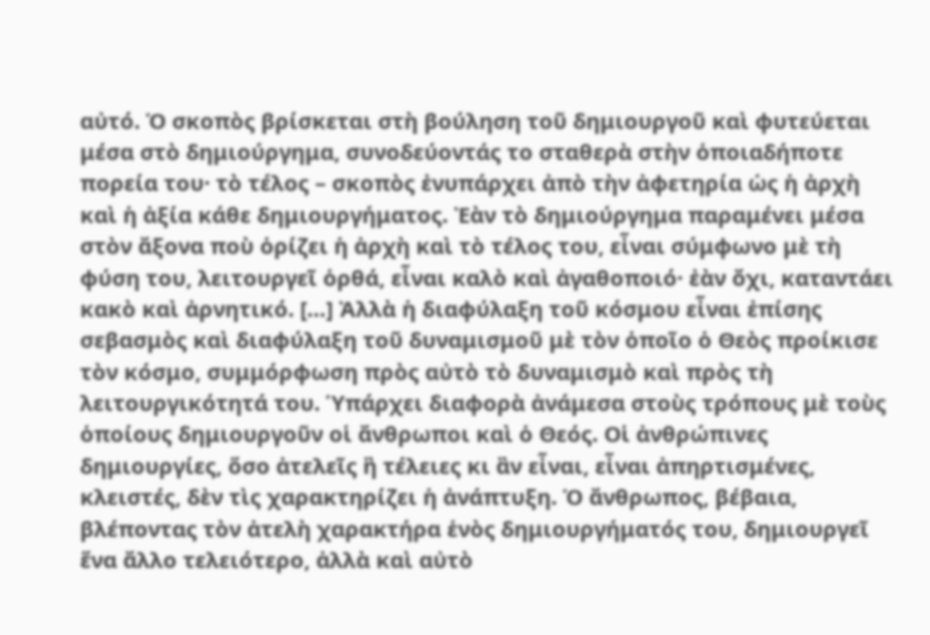αὐτό. Ὁ σκοπὸς βρίσκεται στὴ βούληση τοῦ δημιουργοῦ καὶ φυτεύεται μέσα στὸ δημιούργημα, συνοδεύοντάς το σταθερὰ στὴν ὁποιαδήποτε πορεία του· τὸ τέλος – σκοπὸς ἐνυπάρχει ἀπὸ τὴν ἀφετηρία ὡς ἡ ἀρχὴ καὶ ἡ ἀξία κάθε δημιουργήματος. Ἐὰν τὸ δημιούργημα παραμένει μέσα στὸν ἄξονα ποὺ ὁρίζει ἡ ἀρχὴ καὶ τὸ τέλος του, εἶναι σύμφωνο μὲ τὴ φύση του, λειτουργεῖ ὁρθά, εἶναι καλὸ καὶ ἀγαθοποιό· ἐὰν ὄχι, καταντάει κακὸ καὶ ἀρνητικό. […] Ἀλλὰ ἡ διαφύλαξη τοῦ κόσμου εἶναι ἐπίσης σεβασμὸς καὶ διαφύλαξη τοῦ δυναμισμοῦ μὲ τὸν ὁποῖο ὁ Θεὸς προίκισε τὸν κόσμο, συμμόρφωση πρὸς αὐτὸ τὸ δυναμισμὸ καὶ πρὸς τὴ λειτουργικότητά του. Ὑπάρχει διαφορὰ ἀνάμεσα στοὺς τρόπους μὲ τοὺς ὁποίους δημιουργοῦν οἱ ἄνθρωποι καὶ ὁ Θεός. Οἱ ἀνθρώπινες δημιουργίες, ὅσο ἀτελεῖς ἢ τέλειες κι ἂν εἶναι, εἶναι ἀπηρτισμένες, κλειστές, δὲν τὶς χαρακτηρίζει ἡ ἀνάπτυξη. Ὁ ἄνθρωπος, βέβαια, βλέποντας τὸν ἀτελὴ χαρακτήρα ἑνὸς δημιουργήματός του, δημιουργεῖ ἕνα ἄλλο τελειότερο, ἀλλὰ καὶ αὐτὸ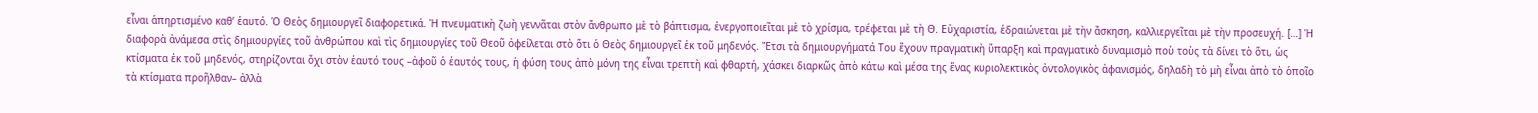εἶναι ἁπηρτισμένο καθ’ ἑαυτό. Ὁ Θεὸς δημιουργεῖ διαφορετικά. Ἡ πνευματικὴ ζωὴ γεννᾶται στὸν ἄνθρωπο μὲ τὸ βάπτισμα, ἐνεργοποιεῖται μὲ τὸ χρίσμα, τρέφεται μὲ τὴ Θ. Εὐχαριστία, ἑδραιώνεται μὲ τὴν ἄσκηση, καλλιεργεῖται μὲ τὴν προσευχή. […] Ἡ διαφορὰ ἀνάμεσα στὶς δημιουργίες τοῦ ἀνθρώπου καὶ τὶς δημιουργίες τοῦ Θεοῦ ὀφείλεται στὸ ὅτι ὁ Θεὸς δημιουργεῖ ἐκ τοῦ μηδενός. Ἔτσι τὰ δημιουργήματά Του ἔχουν πραγματικὴ ὕπαρξη καὶ πραγματικὸ δυναμισμὸ ποὺ τοὺς τὰ δίνει τὸ ὅτι, ὡς κτίσματα ἐκ τοῦ μηδενός, στηρίζονται ὄχι στὸν ἑαυτό τους –ἀφοῦ ὁ ἑαυτός τους, ἡ φύση τους ἀπὸ μόνη της εἶναι τρεπτὴ καὶ φθαρτή, χάσκει διαρκῶς ἀπὸ κάτω καὶ μέσα της ἕνας κυριολεκτικὸς ὀντολογικὸς ἀφανισμός, δηλαδὴ τὸ μὴ εἶναι ἀπὸ τὸ ὁποῖο τὰ κτίσματα προῆλθαν– ἀλλὰ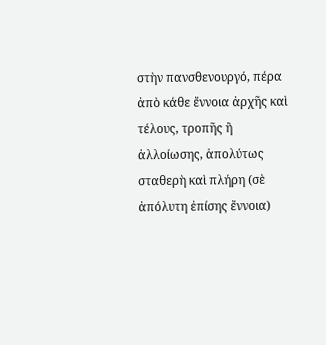στὴν πανσθενουργό, πέρα ἀπὸ κάθε ἔννοια ἀρχῆς καὶ τέλους, τροπῆς ἢ ἀλλοίωσης, ἁπολύτως σταθερὴ καὶ πλήρη (σὲ ἀπόλυτη ἐπίσης ἔννοια)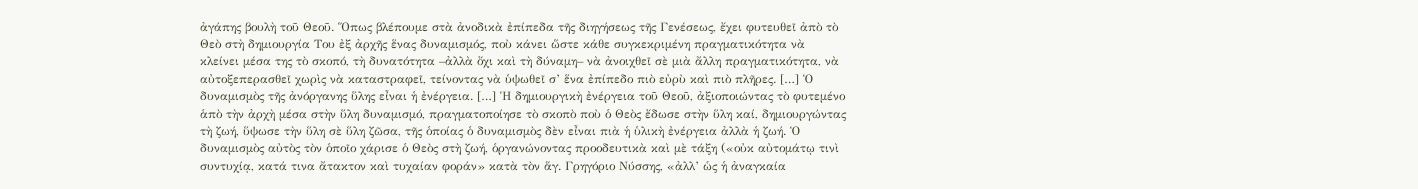ἀγάπης βουλὴ τοῦ Θεοῦ. Ὅπως βλέπουμε στὰ ἀνοδικὰ ἐπίπεδα τῆς διηγήσεως τῆς Γενέσεως, ἔχει φυτευθεῖ ἀπὸ τὸ Θεὸ στὴ δημιουργία Του ἐξ ἀρχῆς ἕνας δυναμισμός, ποὺ κάνει ὥστε κάθε συγκεκριμένη πραγματικότητα νὰ κλείνει μέσα της τὸ σκοπό, τὴ δυνατότητα –ἀλλὰ ὄχι καὶ τὴ δύναμη– νὰ ἀνοιχθεῖ σὲ μιὰ ἄλλη πραγματικότητα, νὰ αὐτοξεπερασθεῖ χωρὶς νὰ καταστραφεῖ, τείνοντας νὰ ὑψωθεῖ σ’ ἕνα ἐπίπεδο πιὸ εὐρὺ καὶ πιὸ πλῆρες. […] Ὁ δυναμισμὸς τῆς ἀνόργανης ὕλης εἶναι ἡ ἐνέργεια. […] Ἡ δημιουργικὴ ἐνέργεια τοῦ Θεοῦ, ἀξιοποιώντας τὸ φυτεμένο ἁπὸ τὴν ἀρχὴ μέσα στὴν ὕλη δυναμισμό, πραγματοποίησε τὸ σκοπὸ ποὺ ὁ Θεὸς ἔδωσε στὴν ὕλη καί, δημιουργώντας τὴ ζωή, ὕψωσε τὴν ὕλη σὲ ὕλη ζῶσα, τῆς ὁποίας ὁ δυναμισμὸς δὲν εἶναι πιὰ ἡ ὑλικὴ ἐνέργεια ἀλλὰ ἡ ζωή. Ὁ δυναμισμὸς αὐτὸς τὸν ὁποῖο χάρισε ὁ Θεὸς στὴ ζωή, ὁργανώνοντας προοδευτικὰ καὶ μὲ τάξη («οὐκ αὐτομάτῳ τινὶ συντυχίᾳ, κατά τινα ἄτακτον καὶ τυχαίαν φοράν» κατὰ τὸν ἅγ. Γρηγόριο Νύσσης, «ἀλλ’ ὡς ἡ ἀναγκαία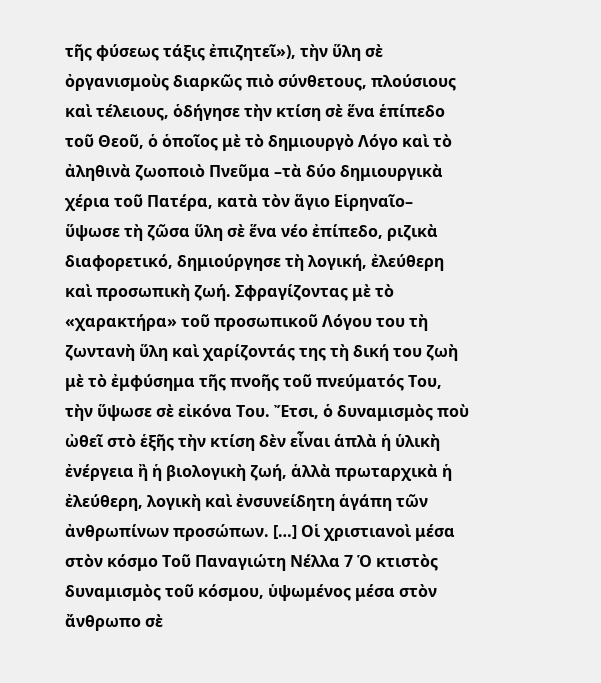τῆς φύσεως τάξις ἐπιζητεῖ»), τὴν ὕλη σὲ ὀργανισμοὺς διαρκῶς πιὸ σύνθετους, πλούσιους καὶ τέλειους, ὁδήγησε τὴν κτίση σὲ ἕνα ἑπίπεδο τοῦ Θεοῦ, ὁ ὁποῖος μὲ τὸ δημιουργὸ Λόγο καὶ τὸ ἀληθινὰ ζωοποιὸ Πνεῦμα –τὰ δύο δημιουργικὰ χέρια τοῦ Πατέρα, κατὰ τὸν ἅγιο Εἱρηναῖο– ὕψωσε τὴ ζῶσα ὕλη σὲ ἕνα νέο ἐπίπεδο, ριζικὰ διαφορετικό, δημιούργησε τὴ λογική, ἐλεύθερη καὶ προσωπικὴ ζωή. Σφραγίζοντας μὲ τὸ «χαρακτήρα» τοῦ προσωπικοῦ Λόγου του τὴ ζωντανὴ ὕλη καὶ χαρίζοντάς της τὴ δική του ζωὴ μὲ τὸ ἐμφύσημα τῆς πνοῆς τοῦ πνεύματός Του, τὴν ὕψωσε σὲ εἰκόνα Του. Ἔτσι, ὁ δυναμισμὸς ποὺ ὠθεῖ στὸ ἑξῆς τὴν κτίση δὲν εἶναι ἁπλὰ ἡ ὑλικὴ ἐνέργεια ἢ ἡ βιολογικὴ ζωή, ἁλλὰ πρωταρχικὰ ἡ ἐλεύθερη, λογικὴ καὶ ἐνσυνείδητη ἁγάπη τῶν ἀνθρωπίνων προσώπων. […] Οἱ χριστιανοὶ μέσα στὸν κόσμο Τοῦ Παναγιώτη Νέλλα 7 Ὁ κτιστὸς δυναμισμὸς τοῦ κόσμου, ὑψωμένος μέσα στὸν ἄνθρωπο σὲ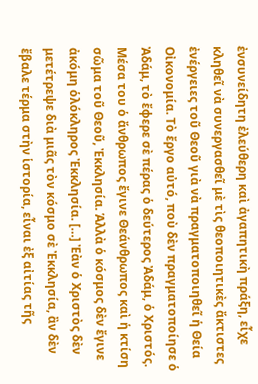ἐνσυνείδητη ἐλεύθερη καὶ ἀγαπητικὴ πράξη, εἶχε κληθεῖ νὰ συνεργασθεῖ μὲ τὶς θεοποιητικὲς ἄκτιστες ἐνέργειες τοῦ Θεοῦ γιὰ νὰ πραγματοποιηθεῖ ἡ Θεία Οἰκονομία. Τὸ ἔργο αὐτό, ποὺ δὲν πραγματοποίησε ὁ Ἀδάμ, τὸ ἔφερε σὲ πέρας ὁ δεύτερος Ἀδάμ, ὁ Χριστός. Μέσα του ὁ ἄνθρωπος ἔγινε Θεάνθρωπος καὶ ἡ κτίση σῶμα τοῦ Θεοῦ, Ἐκκλησία. Ἁλλὰ ὁ κόσμος δὲν ἔγινε ἀκόμη ὁλόκληρος Ἐκκλησία. […] Ἐὰν ὁ Χριστὸς δὲν μετέτρεψε διὰ μιᾶς τὸν κόσμο σὲ Ἐκκλησία, ἂν δὲν ἔβαλε τέρμα στὴν ἱστορία, εἶναι ἐξ αἰτίας τῆς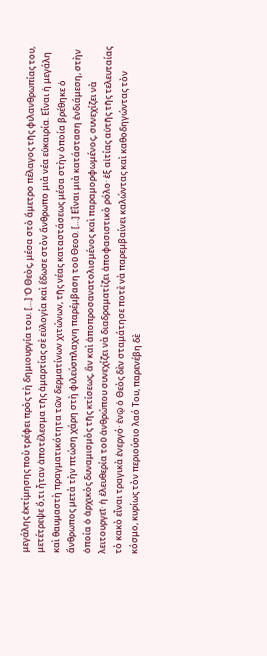μεγάλης ἐκτίμησης ποὺ τρέφει πρὸς τὴ δημιουργία του. […] Ὁ Θεὸς, μέσα στὸ ἄμετρο πέλαγος τῆς φιλανθρωπίας του, μετέτρεψε ὅ,τι ἦταν ἀποτέλεσμα τῆς ἁμαρτίας σὲ εὐλογία καὶ ἔδωσε στὸν ἄνθρωπο μιὰ νέα εὐκαιρία. Εἶναι ἡ μεγάλη καὶ θαυμαστὴ πραγματικότητα τῶν δερματίνων χιτώνων, τῆς νέας καταστάσεως μέσα στὴν ὁποία βρέθηκε ὁ ἄνθρωπος μετὰ τὴν πτώση χάρη στὴ φιλεύσπλαχνη παρέμβαση τοῦ Θεοῦ. […] Εἶναι μιὰ κατάσταση ἐνδιάμεση, στὴν ὁποία ὁ ἀρχικὸς δυναμισμὸς τῆς κτίσεως, ἂν καὶ ἀποπροσανατολισμένος καὶ παραμορφωμένος, συνεχίζει νὰ λειτουργεῖ· ἡ ἐλευθερία τοῦ ἀνθρώπου συνεχίζει νὰ διαδραματίζει ἀποφασιστικὸ ρόλο· ἐξ αἰτίας αὐτῆς τῆς τελευταίας τὸ κακὸ εἶναι τραγικὰ ἐνεργό· ἐνῷ ὁ Θεὸς δὲν σταμάτησε ποτὲ νὰ παρεμβαίνει καλώντας καὶ καθοδηγώντας τὸν κόσμο, κυρίως τὸν περιούσιο λαό Του, παρενέβη δὲ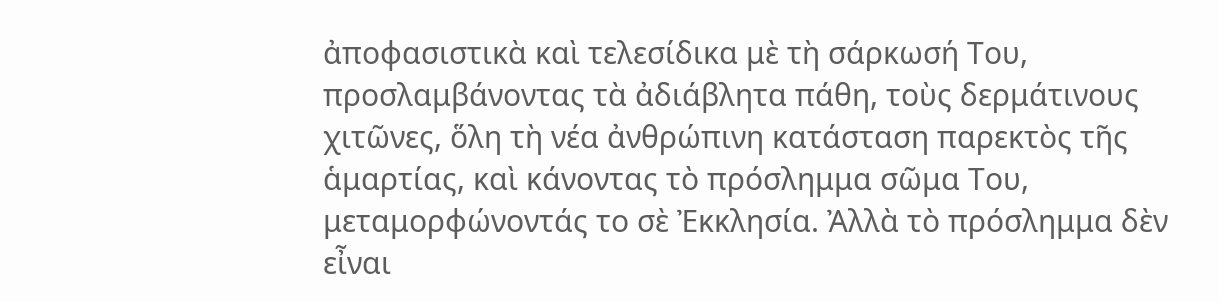ἀποφασιστικὰ καὶ τελεσίδικα μὲ τὴ σάρκωσή Του, προσλαμβάνοντας τὰ ἀδιάβλητα πάθη, τοὺς δερμάτινους χιτῶνες, ὅλη τὴ νέα ἀνθρώπινη κατάσταση παρεκτὸς τῆς ἁμαρτίας, καὶ κάνοντας τὸ πρόσλημμα σῶμα Του, μεταμορφώνοντάς το σὲ Ἐκκλησία. Ἀλλὰ τὸ πρόσλημμα δὲν εἶναι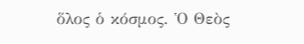ὅλος ὁ κόσμος. Ὁ Θεὸς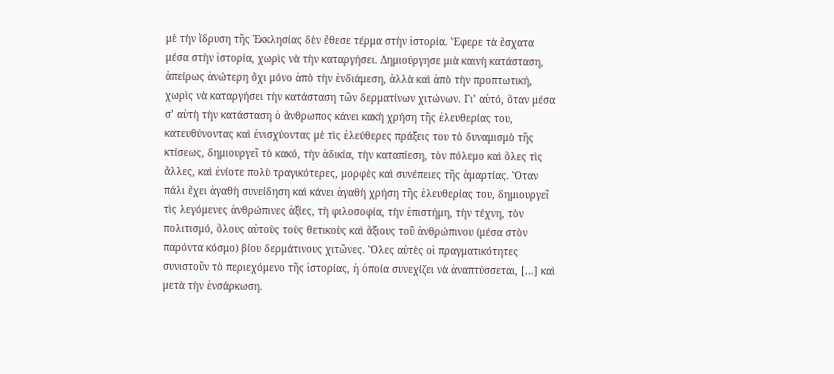μὲ τὴν ἵδρυση τῆς Ἐκκλησίας δὲν ἔθεσε τέρμα στὴν ἱστορία. Ἔφερε τὰ ἔσχατα μέσα στὴν ἱστορία, χωρὶς νὰ τὴν καταργήσει. Δημιούργησε μιὰ καινὴ κατάσταση, ἀπείρως ἀνώτερη ὄχι μόνο ἀπὸ τὴν ἐνδιάμεση, ἀλλὰ καὶ ἀπὸ τὴν προπτωτική, χωρὶς νὰ καταργήσει τὴν κατάσταση τῶν δερματίνων χιτώνων. Γι’ αὐτό, ὅταν μέσα σ’ αὐτὴ τὴν κατάσταση ὁ ἄνθρωπος κάνει κακὴ χρήση τῆς ἐλευθερίας του, κατευθύνοντας καὶ ἐνισχύοντας μὲ τὶς ἐλεύθερες πράξεις του τὸ δυναμισμὸ τῆς κτίσεως, δημιουργεῖ τὸ κακό, τὴν ἀδικία, τὴν καταπίεση, τὸν πόλεμο καὶ ὅλες τὶς ἄλλες, καὶ ἐνίοτε πολὺ τραγικότερες, μορφὲς καὶ συνέπειες τῆς ἁμαρτίας. Ὅταν πάλι ἔχει ἀγαθὴ συνείδηση καὶ κάνει ἀγαθὴ χρήση τῆς ἐλευθερίας του, δημιουργεῖ τὶς λεγόμενες ἀνθρώπινες ἀξίες, τὴ φιλοσοφία, τὴν ἐπιστήμη, τὴν τέχνη, τὸν πολιτισμό, ὅλους αὐτοὺς τοὺς θετικοὺς καὶ ἄξιους τοῦ ἀνθρώπινου (μέσα στὸν παρόντα κόσμο) βίου δερμάτινους χιτῶνες. Ὅλες αὐτὲς οἱ πραγματικότητες συνιστοῦν τὸ περιεχόμενο τῆς ἱστορίας, ἡ ὁποία συνεχίζει νὰ ἀναπτύσσεται, […] καὶ μετὰ τὴν ἐνσάρκωση.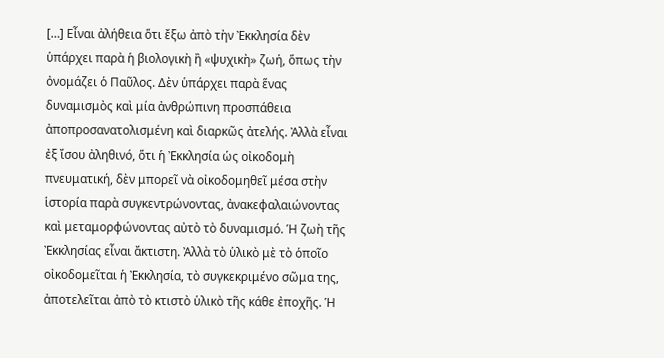[…] Εἶναι ἀλήθεια ὅτι ἔξω ἀπὸ τὴν Ἐκκλησία δὲν ὑπάρχει παρὰ ἡ βιολογικὴ ἢ «ψυχικὴ» ζωή, ὅπως τὴν ὀνομάζει ὁ Παῦλος. Δὲν ὑπάρχει παρὰ ἕνας δυναμισμὸς καὶ μία ἀνθρώπινη προσπάθεια ἀποπροσανατολισμένη καὶ διαρκῶς ἀτελής. Ἀλλὰ εἶναι ἐξ ἴσου ἀληθινό, ὅτι ἡ Ἐκκλησία ὡς οἰκοδομὴ πνευματική, δὲν μπορεῖ νὰ οἰκοδομηθεῖ μέσα στὴν ἱστορία παρὰ συγκεντρώνοντας, ἀνακεφαλαιώνοντας καὶ μεταμορφώνοντας αὐτὸ τὸ δυναμισμό. Ἡ ζωὴ τῆς Ἐκκλησίας εἶναι ἄκτιστη. Ἀλλὰ τὸ ὑλικὸ μὲ τὸ ὁποῖο οἰκοδομεῖται ἡ Ἐκκλησία, τὸ συγκεκριμένο σῶμα της, ἀποτελεῖται ἀπὸ τὸ κτιστὸ ὑλικὸ τῆς κάθε ἐποχῆς. Ἡ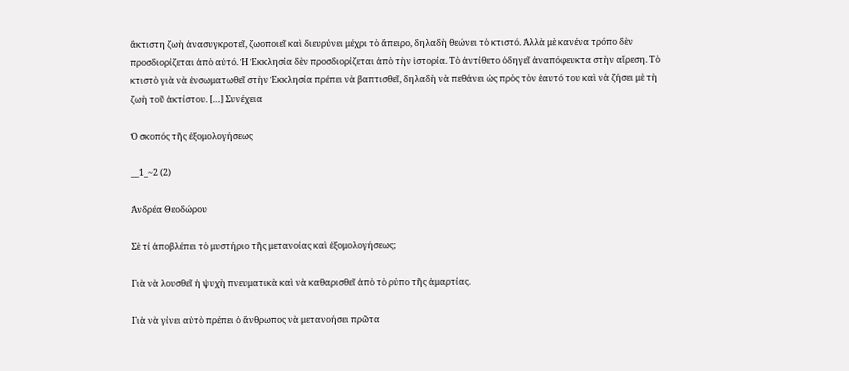ἄκτιστη ζωὴ ἀνασυγκροτεῖ, ζωοποιεῖ καὶ διευρύνει μέχρι τὸ ἄπειρο, δηλαδὴ θεώνει τὸ κτιστό. Ἀλλὰ μὲ κανένα τρόπο δὲν προσδιορίζεται ἀπὸ αὐτό. Ἡ Ἐκκλησία δὲν προσδιορίζεται ἀπὸ τὴν ἱστορία. Τὸ ἀντίθετο ὁδηγεῖ ἀναπόφευκτα στὴν αἵρεση. Τὸ κτιστὸ γιὰ νὰ ἐνσωματωθεῖ στὴν Ἐκκλησία πρέπει νὰ βαπτισθεῖ, δηλαδὴ νὰ πεθάνει ὡς πρὸς τὸν ἑαυτό του καὶ νὰ ζήσει μὲ τὴ ζωὴ τοῦ ἀκτίστου. […] Συνέχεια

Ὁ σκοπός τῆς ἐξομολογήσεως

__1_~2 (2)

Ἀνδρέα Θεοδώρου

Σὲ τί ἀποβλέπει τὸ μυστήριο τῆς μετανοίας καὶ ἐξομολογήσεως;

Γιὰ νὰ λουσθεῖ ἡ ψυχὴ πνευματικὰ καὶ νὰ καθαρισθεῖ ἀπὸ τὸ ρύπο τῆς ἁμαρτίας.

Γιὰ νὰ γίνει αὐτὸ πρέπει ὁ ἄνθρωπος νὰ μετανοήσει πρῶτα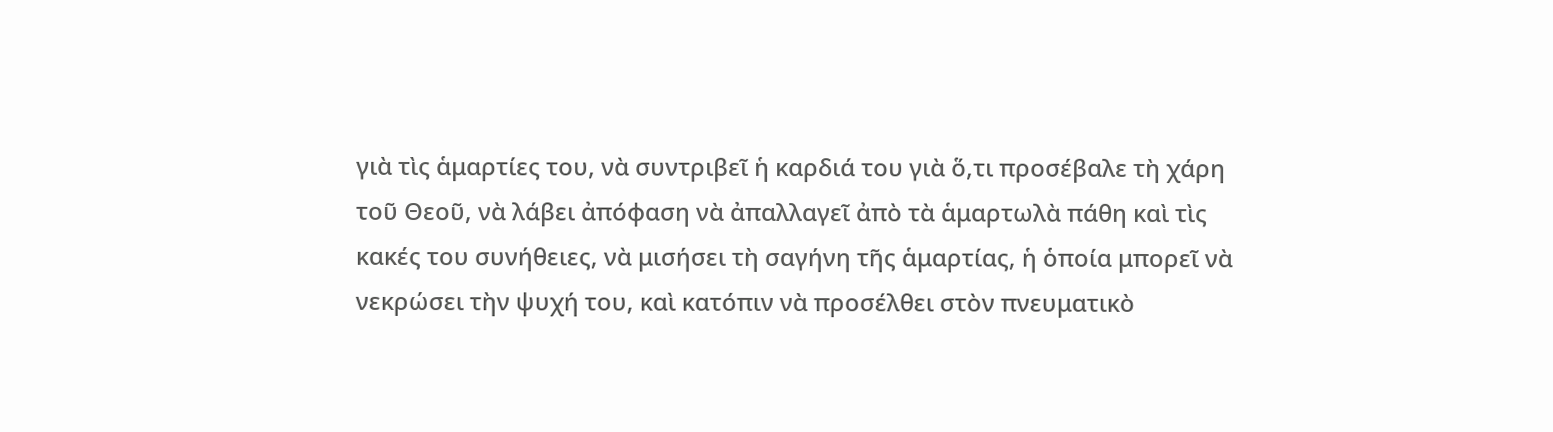γιὰ τὶς ἁμαρτίες του, νὰ συντριβεῖ ἡ καρδιά του γιὰ ὅ,τι προσέβαλε τὴ χάρη τοῦ Θεοῦ, νὰ λάβει ἀπόφαση νὰ ἀπαλλαγεῖ ἀπὸ τὰ ἁμαρτωλὰ πάθη καὶ τὶς κακές του συνήθειες, νὰ μισήσει τὴ σαγήνη τῆς ἁμαρτίας, ἡ ὁποία μπορεῖ νὰ νεκρώσει τὴν ψυχή του, καὶ κατόπιν νὰ προσέλθει στὸν πνευματικὸ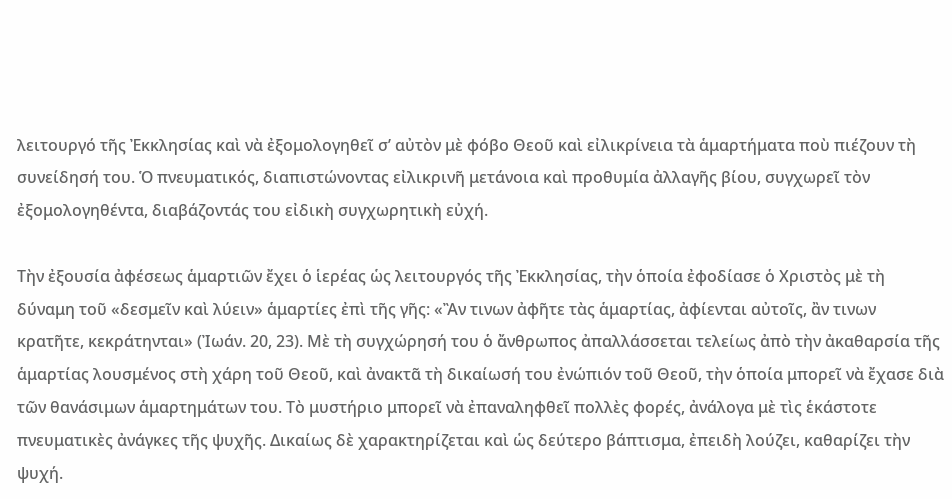λειτουργό τῆς Ἐκκλησίας καὶ νὰ ἐξομολογηθεῖ σ’ αὐτὸν μὲ φόβο Θεοῦ καὶ εἰλικρίνεια τὰ ἁμαρτήματα ποὺ πιέζουν τὴ συνείδησή του. Ὁ πνευματικός, διαπιστώνοντας εἰλικρινῆ μετάνοια καὶ προθυμία ἀλλαγῆς βίου, συγχωρεῖ τὸν ἐξομολογηθέντα, διαβάζοντάς του εἰδικὴ συγχωρητικὴ εὐχή.

Τὴν ἐξουσία ἀφέσεως ἁμαρτιῶν ἔχει ὁ ἱερέας ὡς λειτουργός τῆς Ἐκκλησίας, τὴν ὁποία ἐφοδίασε ὁ Χριστὸς μὲ τὴ δύναμη τοῦ «δεσμεῖν καὶ λύειν» ἁμαρτίες ἐπὶ τῆς γῆς: «Ἂν τινων ἀφῆτε τὰς ἁμαρτίας, ἀφίενται αὐτοῖς, ἂν τινων κρατῆτε, κεκράτηνται» (Ἰωάν. 20, 23). Μὲ τὴ συγχώρησή του ὁ ἄνθρωπος ἀπαλλάσσεται τελείως ἀπὸ τὴν ἀκαθαρσία τῆς ἁμαρτίας λουσμένος στὴ χάρη τοῦ Θεοῦ, καὶ ἀνακτᾶ τὴ δικαίωσή του ἐνώπιόν τοῦ Θεοῦ, τὴν ὁποία μπορεῖ νὰ ἔχασε διὰ τῶν θανάσιμων ἁμαρτημάτων του. Τὸ μυστήριο μπορεῖ νὰ ἐπαναληφθεῖ πολλὲς φορές, ἀνάλογα μὲ τὶς ἑκάστοτε πνευματικὲς ἀνάγκες τῆς ψυχῆς. Δικαίως δὲ χαρακτηρίζεται καὶ ὡς δεύτερο βάπτισμα, ἐπειδὴ λούζει, καθαρίζει τὴν ψυχή.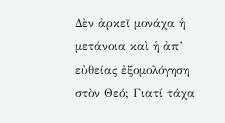Δὲν ἀρκεῖ μονάχα ἡ μετάνοια καὶ ἡ ἀπ’ εὐθείας ἐξομολόγηση στὸν Θεό; Γιατί τάχα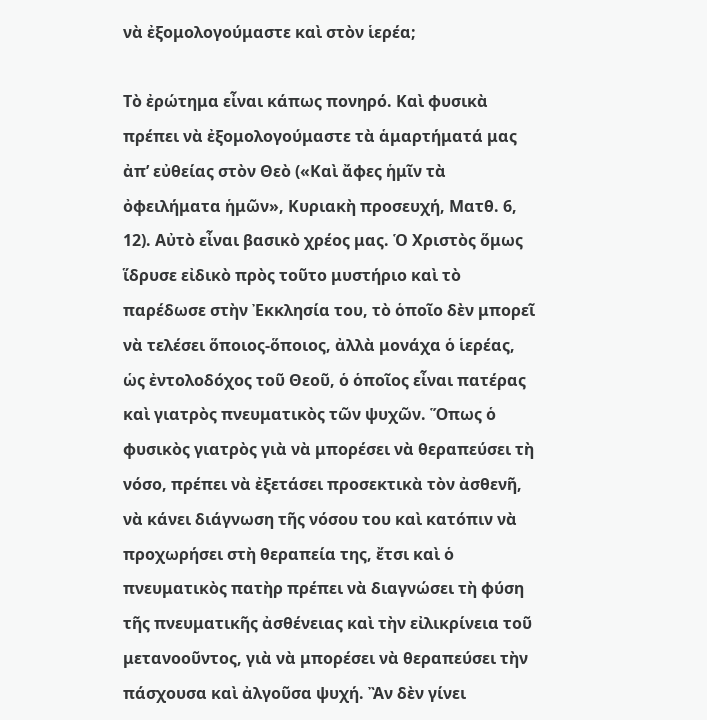νὰ ἐξομολογούμαστε καὶ στὸν ἱερέα;

Τὸ ἐρώτημα εἶναι κάπως πονηρό. Καὶ φυσικὰ πρέπει νὰ ἐξομολογούμαστε τὰ ἁμαρτήματά μας ἀπ’ εὐθείας στὸν Θεὸ («Καὶ ἄφες ἡμῖν τὰ ὀφειλήματα ἡμῶν», Κυριακὴ προσευχή, Ματθ. 6, 12). Αὐτὸ εἶναι βασικὸ χρέος μας. Ὁ Χριστὸς ὅμως ἵδρυσε εἰδικὸ πρὸς τοῦτο μυστήριο καὶ τὸ παρέδωσε στὴν Ἐκκλησία του, τὸ ὁποῖο δὲν μπορεῖ νὰ τελέσει ὅποιος-ὅποιος, ἀλλὰ μονάχα ὁ ἱερέας, ὡς ἐντολοδόχος τοῦ Θεοῦ, ὁ ὁποῖος εἶναι πατέρας καὶ γιατρὸς πνευματικὸς τῶν ψυχῶν. Ὅπως ὁ φυσικὸς γιατρὸς γιὰ νὰ μπορέσει νὰ θεραπεύσει τὴ νόσο, πρέπει νὰ ἐξετάσει προσεκτικὰ τὸν ἀσθενῆ, νὰ κάνει διάγνωση τῆς νόσου του καὶ κατόπιν νὰ προχωρήσει στὴ θεραπεία της, ἔτσι καὶ ὁ πνευματικὸς πατὴρ πρέπει νὰ διαγνώσει τὴ φύση τῆς πνευματικῆς ἀσθένειας καὶ τὴν εἰλικρίνεια τοῦ μετανοοῦντος, γιὰ νὰ μπορέσει νὰ θεραπεύσει τὴν πάσχουσα καὶ ἀλγοῦσα ψυχή. Ἂν δὲν γίνει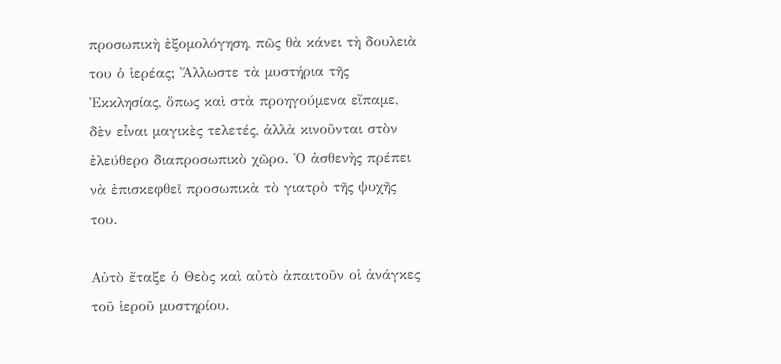προσωπικὴ ἐξομολόγηση, πῶς θὰ κάνει τὴ δουλειὰ του ὁ ἱερέας; Ἄλλωστε τὰ μυστήρια τῆς Ἐκκλησίας, ὅπως καὶ στὰ προηγούμενα εἴπαμε, δὲν εἶναι μαγικὲς τελετές, ἀλλὰ κινοῦνται στὸν ἐλεύθερο διαπροσωπικὸ χῶρο. Ὁ ἀσθενὴς πρέπει νὰ ἐπισκεφθεῖ προσωπικὰ τὸ γιατρὸ τῆς ψυχῆς του.

Αὐτὸ ἔταξε ὁ Θεὸς καὶ αὐτὸ ἀπαιτοῦν οἱ ἀνάγκες τοῦ ἱεροῦ μυστηρίου.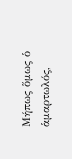Μήπως ὅμως ὁ ἁμαρτωλός,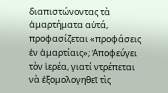διαπιστώνοντας τὰ ἁμαρτήματα αὐτά, προφασίζεται «προφάσεις ἐν ἁμαρτίαις»; Ἀποφεύγει τὸν ἱερέα, γιατί ντρέπεται νὰ ἐξομολογηθεῖ τὶς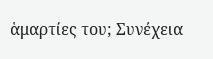ἁμαρτίες του; Συνέχεια